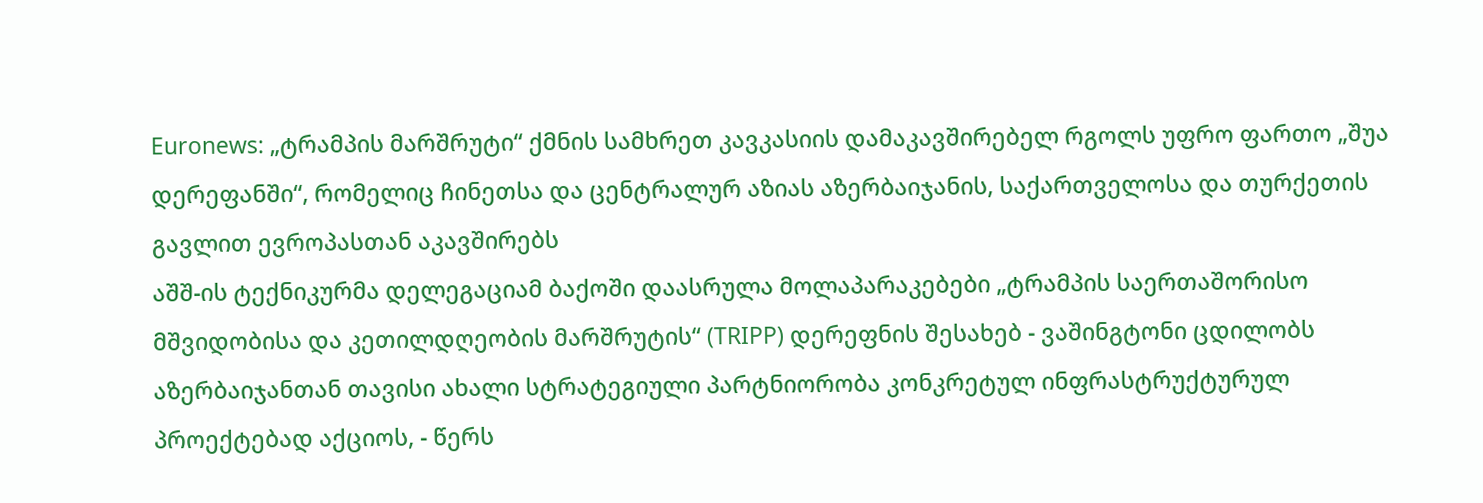Euronews: „ტრამპის მარშრუტი“ ქმნის სამხრეთ კავკასიის დამაკავშირებელ რგოლს უფრო ფართო „შუა დერეფანში“, რომელიც ჩინეთსა და ცენტრალურ აზიას აზერბაიჯანის, საქართველოსა და თურქეთის გავლით ევროპასთან აკავშირებს
აშშ-ის ტექნიკურმა დელეგაციამ ბაქოში დაასრულა მოლაპარაკებები „ტრამპის საერთაშორისო მშვიდობისა და კეთილდღეობის მარშრუტის“ (TRIPP) დერეფნის შესახებ - ვაშინგტონი ცდილობს აზერბაიჯანთან თავისი ახალი სტრატეგიული პარტნიორობა კონკრეტულ ინფრასტრუქტურულ პროექტებად აქციოს, - წერს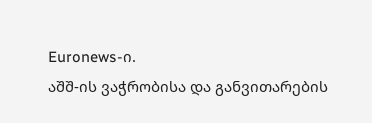Euronews-ი.
აშშ-ის ვაჭრობისა და განვითარების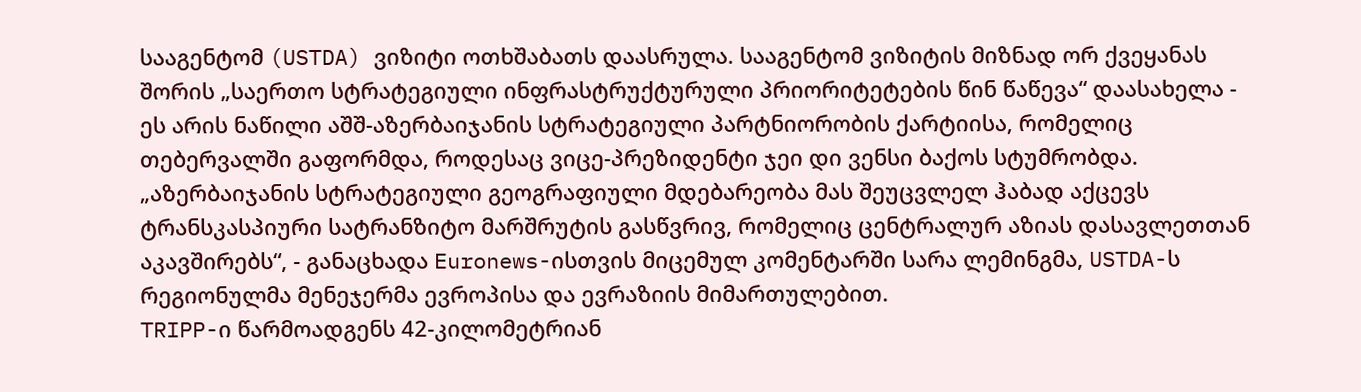სააგენტომ (USTDA) ვიზიტი ოთხშაბათს დაასრულა. სააგენტომ ვიზიტის მიზნად ორ ქვეყანას შორის „საერთო სტრატეგიული ინფრასტრუქტურული პრიორიტეტების წინ წაწევა“ დაასახელა - ეს არის ნაწილი აშშ-აზერბაიჯანის სტრატეგიული პარტნიორობის ქარტიისა, რომელიც თებერვალში გაფორმდა, როდესაც ვიცე-პრეზიდენტი ჯეი დი ვენსი ბაქოს სტუმრობდა.
„აზერბაიჯანის სტრატეგიული გეოგრაფიული მდებარეობა მას შეუცვლელ ჰაბად აქცევს ტრანსკასპიური სატრანზიტო მარშრუტის გასწვრივ, რომელიც ცენტრალურ აზიას დასავლეთთან აკავშირებს“, - განაცხადა Euronews-ისთვის მიცემულ კომენტარში სარა ლემინგმა, USTDA-ს რეგიონულმა მენეჯერმა ევროპისა და ევრაზიის მიმართულებით.
TRIPP-ი წარმოადგენს 42-კილომეტრიან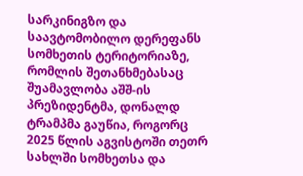სარკინიგზო და საავტომობილო დერეფანს სომხეთის ტერიტორიაზე, რომლის შეთანხმებასაც შუამავლობა აშშ-ის პრეზიდენტმა, დონალდ ტრამპმა გაუწია, როგორც 2025 წლის აგვისტოში თეთრ სახლში სომხეთსა და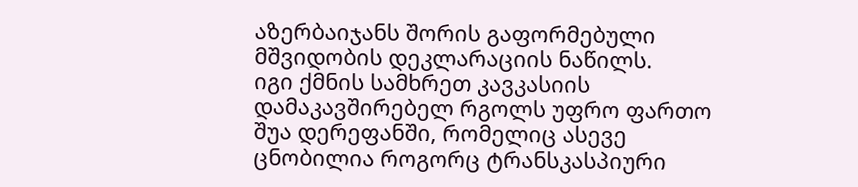აზერბაიჯანს შორის გაფორმებული მშვიდობის დეკლარაციის ნაწილს.
იგი ქმნის სამხრეთ კავკასიის დამაკავშირებელ რგოლს უფრო ფართო შუა დერეფანში, რომელიც ასევე ცნობილია როგორც ტრანსკასპიური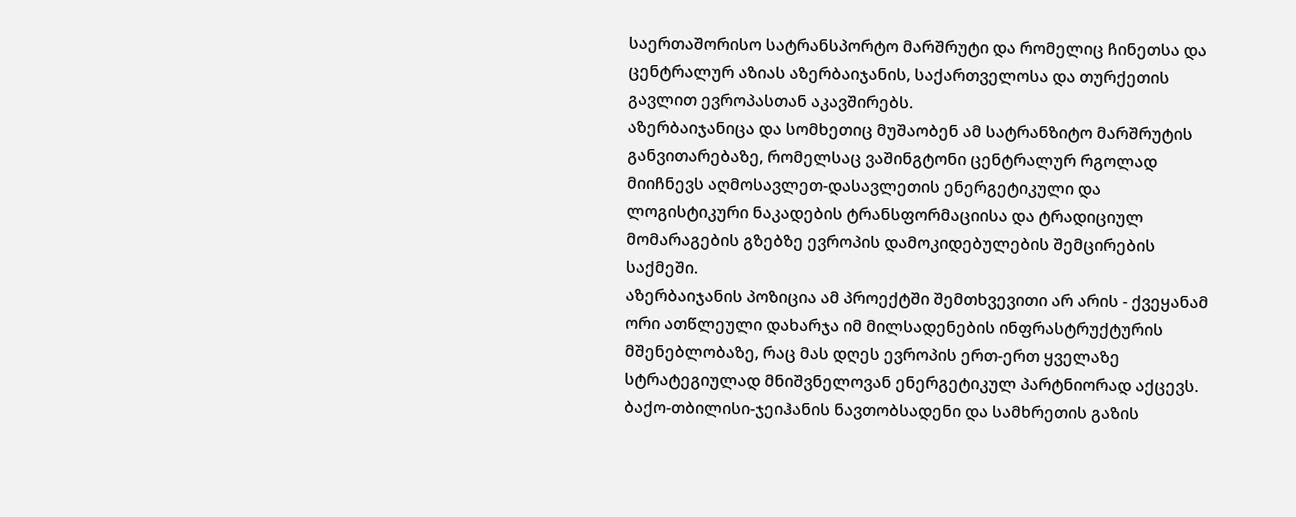საერთაშორისო სატრანსპორტო მარშრუტი და რომელიც ჩინეთსა და ცენტრალურ აზიას აზერბაიჯანის, საქართველოსა და თურქეთის გავლით ევროპასთან აკავშირებს.
აზერბაიჯანიცა და სომხეთიც მუშაობენ ამ სატრანზიტო მარშრუტის განვითარებაზე, რომელსაც ვაშინგტონი ცენტრალურ რგოლად მიიჩნევს აღმოსავლეთ-დასავლეთის ენერგეტიკული და ლოგისტიკური ნაკადების ტრანსფორმაციისა და ტრადიციულ მომარაგების გზებზე ევროპის დამოკიდებულების შემცირების საქმეში.
აზერბაიჯანის პოზიცია ამ პროექტში შემთხვევითი არ არის - ქვეყანამ ორი ათწლეული დახარჯა იმ მილსადენების ინფრასტრუქტურის მშენებლობაზე, რაც მას დღეს ევროპის ერთ-ერთ ყველაზე სტრატეგიულად მნიშვნელოვან ენერგეტიკულ პარტნიორად აქცევს.
ბაქო-თბილისი-ჯეიჰანის ნავთობსადენი და სამხრეთის გაზის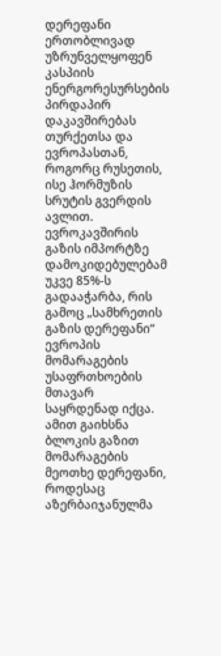დერეფანი ერთობლივად უზრუნველყოფენ კასპიის ენერგორესურსების პირდაპირ დაკავშირებას თურქეთსა და ევროპასთან, როგორც რუსეთის, ისე ჰორმუზის სრუტის გვერდის ავლით.
ევროკავშირის გაზის იმპორტზე დამოკიდებულებამ უკვე 85%-ს გადააჭარბა, რის გამოც „სამხრეთის გაზის დერეფანი“ ევროპის მომარაგების უსაფრთხოების მთავარ საყრდენად იქცა. ამით გაიხსნა ბლოკის გაზით მომარაგების მეოთხე დერეფანი, როდესაც აზერბაიჯანულმა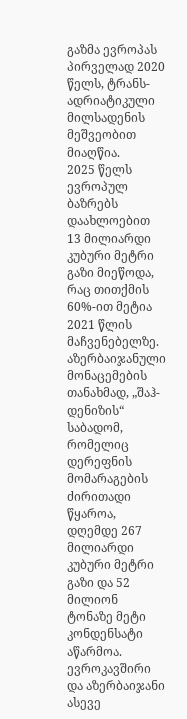გაზმა ევროპას პირველად 2020 წელს, ტრანს-ადრიატიკული მილსადენის მეშვეობით მიაღწია.
2025 წელს ევროპულ ბაზრებს დაახლოებით 13 მილიარდი კუბური მეტრი გაზი მიეწოდა, რაც თითქმის 60%-ით მეტია 2021 წლის მაჩვენებელზე.
აზერბაიჯანული მონაცემების თანახმად, „შაჰ-დენიზის“ საბადომ, რომელიც დერეფნის მომარაგების ძირითადი წყაროა, დღემდე 267 მილიარდი კუბური მეტრი გაზი და 52 მილიონ ტონაზე მეტი კონდენსატი აწარმოა.
ევროკავშირი და აზერბაიჯანი ასევე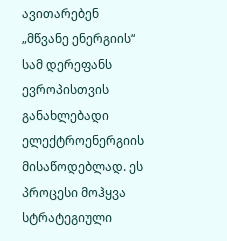ავითარებენ „მწვანე ენერგიის“ სამ დერეფანს ევროპისთვის განახლებადი ელექტროენერგიის მისაწოდებლად. ეს პროცესი მოჰყვა სტრატეგიული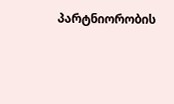პარტნიორობის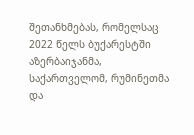შეთანხმებას, რომელსაც 2022 წელს ბუქარესტში აზერბაიჯანმა, საქართველომ, რუმინეთმა და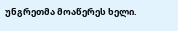უნგრეთმა მოაწერეს ხელი.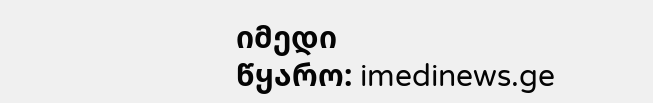იმედი
წყარო: imedinews.ge